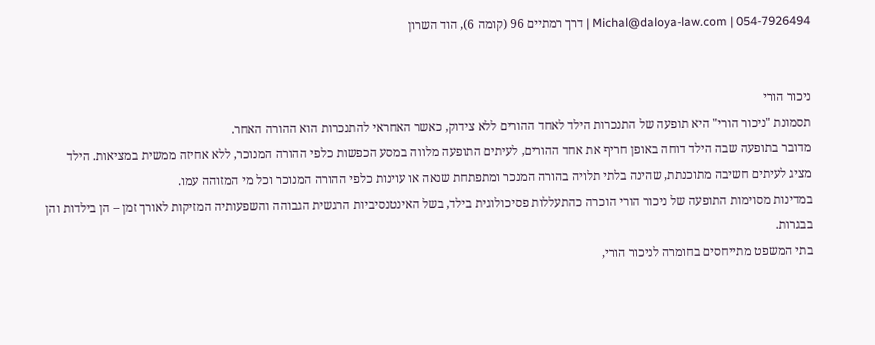054-7926494 | Michal@daloya-law.com | דרך רמתיים 96 (קומה 6), הוד השרון


ניכור הורי
תסמונת "ניכור הורי" היא תופעה של התנכרות הילד לאחד ההורים ללא צידוק, כאשר האחראי להתנכרות הוא ההורה האחר.
מדובר בתופעה שבה הילד דוחה באופן חריף את אחד ההורים, לעיתים התופעה מלווה במסע הכפשות כלפי ההורה המנוכר, ללא אחיזה ממשית במציאות. הילד מציג לעיתים חשיבה מתוכנתת, שהינה בלתי תלויה בהורה המנכר ומתפתחת שנאה או עוינות כלפי ההורה המנוכר וכל מי המזוהה עמו.
במדינות מסוימות התופעה של ניכור הורי הוכרה כהתעללות פסיכולוגית בילד, בשל האינטנסיביות הרגשית הגבוהה והשפעותיה המזיקות לאורך זמן – הן בילדות והן בבגרות.
בתי המשפט מתייחסים בחומרה לניכור הורי,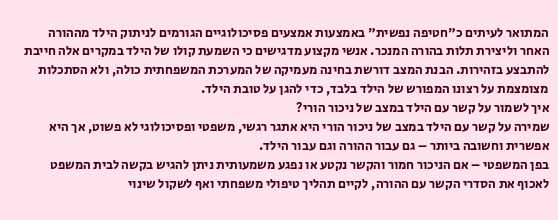המתואר לעיתים כ"חטיפה נפשית" באמצעות אמצעים פסיכולוגיים הגורמים לניתוק הילד מההורה האחר וליצירת תלות בהורה המנכר. אנשי מקצוע מדגישים כי השמעת קולו של הילד במקרים אלה חייבת להתבצע בזהירות. הבנת המצב דורשת בחינה מעמיקה של המערכת המשפחתית כולה, ולא הסתכלות מצומצמת על רצונו המפורש של הילד בלבד, כדי להגן על טובת הילד.
איך לשמור על קשר עם הילד במצב של ניכור הורי?
שמירה על קשר עם הילד במצב של ניכור הורי היא אתגר רגשי, משפטי ופסיכולוגי לא פשוט, אך היא אפשרית וחשובה ביותר – גם עבור ההורה וגם עבור הילד.
בפן המשפטי – אם הניכור חמור והקשר נקטע או נפגע משמעותית ניתן להגיש בקשה לבית המשפט לאכוף את הסדרי הקשר עם ההורה, לקיים תהליך טיפולי משפחתי ואף לשקול שינוי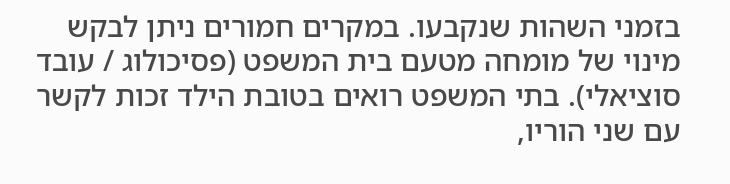בזמני השהות שנקבעו. במקרים חמורים ניתן לבקש מינוי של מומחה מטעם בית המשפט (פסיכולוג / עובד סוציאלי). בתי המשפט רואים בטובת הילד זכות לקשר עם שני הוריו,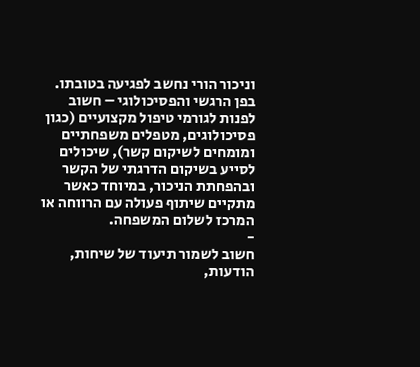וניכור הורי נחשב לפגיעה בטובתו.
בפן הרגשי והפסיכולוגי – חשוב לפנות לגורמי טיפול מקצועיים (כגון פסיכולוגים, מטפלים משפחתיים ומומחים לשיקום קשר), שיכולים לסייע בשיקום הדרגתי של הקשר ובהפחתת הניכור, במיוחד כאשר מתקיים שיתוף פעולה עם הרווחה או המרכז לשלום המשפחה.
-
חשוב לשמור תיעוד של שיחות, הודעות,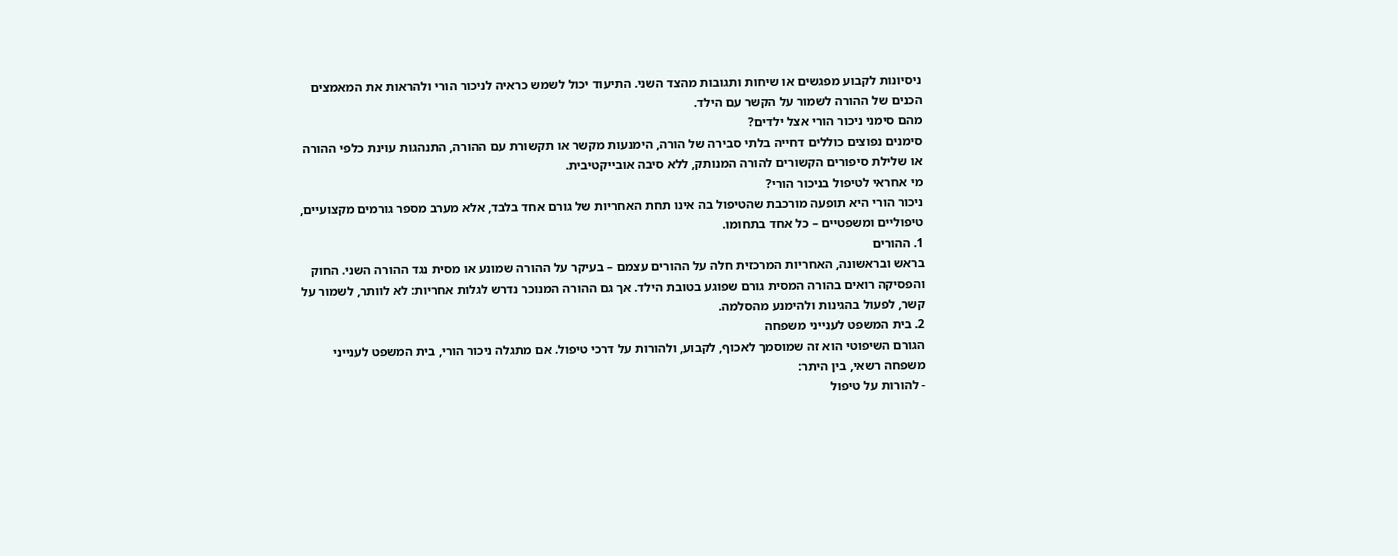ניסיונות לקבוע מפגשים או שיחות ותגובות מהצד השני. התיעוד יכול לשמש כראיה לניכור הורי ולהראות את המאמצים הכנים של ההורה לשמור על הקשר עם הילד.
מהם סימני ניכור הורי אצל ילדים?
סימנים נפוצים כוללים דחייה בלתי סבירה של הורה, הימנעות מקשר או תקשורת עם ההורה, התנהגות עוינת כלפי ההורה או שלילת סיפורים הקשורים להורה המנותק, ללא סיבה אובייקטיבית.
מי אחראי לטיפול בניכור הורי?
ניכור הורי היא תופעה מורכבת שהטיפול בה אינו תחת האחריות של גורם אחד בלבד, אלא מערב מספר גורמים מקצועיים, טיפוליים ומשפטיים – כל אחד בתחומו.
1. ההורים
בראש ובראשונה, האחריות המרכזית חלה על ההורים עצמם – בעיקר על ההורה שמונע או מסית נגד ההורה השני. החוק והפסיקה רואים בהורה המסית גורם שפוגע בטובת הילד. אך גם ההורה המנוכר נדרש לגלות אחריות: לא לוותר, לשמור על קשר, לפעול בהגינות ולהימנע מהסלמה.
2. בית המשפט לענייני משפחה
הגורם השיפוטי הוא זה שמוסמך לאכוף, לקבוע, ולהורות על דרכי טיפול. אם מתגלה ניכור הורי, בית המשפט לענייני משפחה רשאי, בין היתר:
- להורות על טיפול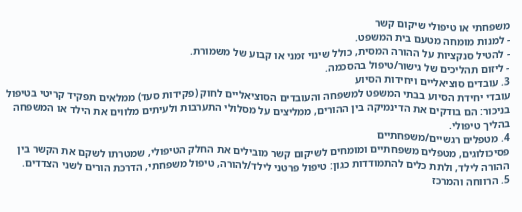משפחתי או טיפולי שיקום קשר
- למנות מומחה מטעם בית המשפט.
- להטיל סנקציות על ההורה המסית, כולל שינוי זמני או קבוע של משמורת.
- ליזום תהליכים של גישור/טיפול בהסכמה.
3. עובדים סוציאליים ויחידות הסיוע
עובדי יחידת הסיוע בבתי המשפט למשפחה והעובדים הסוציאליים לחוק (פקידות סעד) ממלאים תפקיד קריטי בטיפול בניכור: הם בודקים את הדינמיקה בין ההורים, ממליצים על מסלולי התערבות ולעיתים מלווים את הילד או המשפחה בהליך טיפולי.
4. מטפלים רגשיים/משפחתיים
פסיכולוגים, מטפלים משפחתיים ומומחים לשיקום קשר מובילים את החלק הטיפולי, שמטרתו לשקם את הקשר בין ההורה לילד, ולתת כלים להתמודדות כגון: טיפול פרטני לילד/להורה, טיפול משפחתי, הדרכת הורים לשני הצדדים.
5. הרווחה והמרכז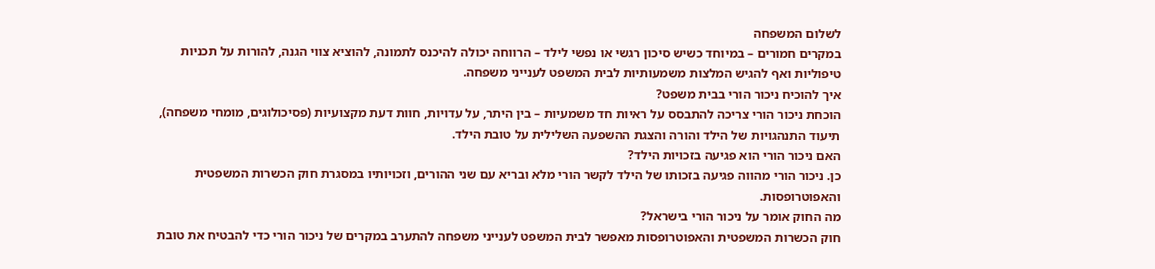לשלום המשפחה
במקרים חמורים – במיוחד כשיש סיכון רגשי או נפשי לילד – הרווחה יכולה להיכנס לתמונה, להוציא צווי הגנה, להורות על תכניות טיפוליות ואף להגיש המלצות משמעותיות לבית המשפט לענייני משפחה.
איך להוכיח ניכור הורי בבית משפט?
הוכחת ניכור הורי צריכה להתבסס על ראיות חד משמעיות – בין היתר, על עדויות, חוות דעת מקצועיות (פסיכולוגים, מומחי משפחה), תיעוד התנהגויות של הילד והורה והצגת ההשפעה השלילית על טובת הילד.
האם ניכור הורי הוא פגיעה בזכויות הילד?
כן. ניכור הורי מהווה פגיעה בזכותו של הילד לקשר הורי מלא ובריא עם שני ההורים, וזכויותיו במסגרת חוק הכשרות המשפטית והאפוטרופסות.
מה החוק אומר על ניכור הורי בישראל?
חוק הכשרות המשפטית והאפוטרופסות מאפשר לבית המשפט לענייני משפחה להתערב במקרים של ניכור הורי כדי להבטיח את טובת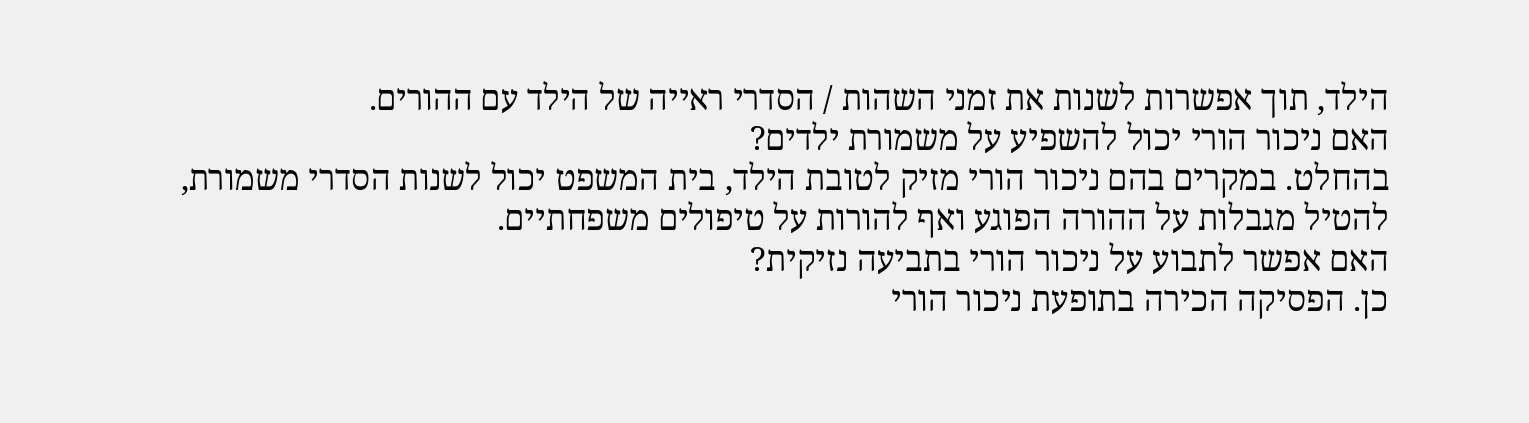הילד, תוך אפשרות לשנות את זמני השהות / הסדרי ראייה של הילד עם ההורים.
האם ניכור הורי יכול להשפיע על משמורת ילדים?
בהחלט. במקרים בהם ניכור הורי מזיק לטובת הילד, בית המשפט יכול לשנות הסדרי משמורת, להטיל מגבלות על ההורה הפוגע ואף להורות על טיפולים משפחתיים.
האם אפשר לתבוע על ניכור הורי בתביעה נזיקית?
כן. הפסיקה הכירה בתופעת ניכור הורי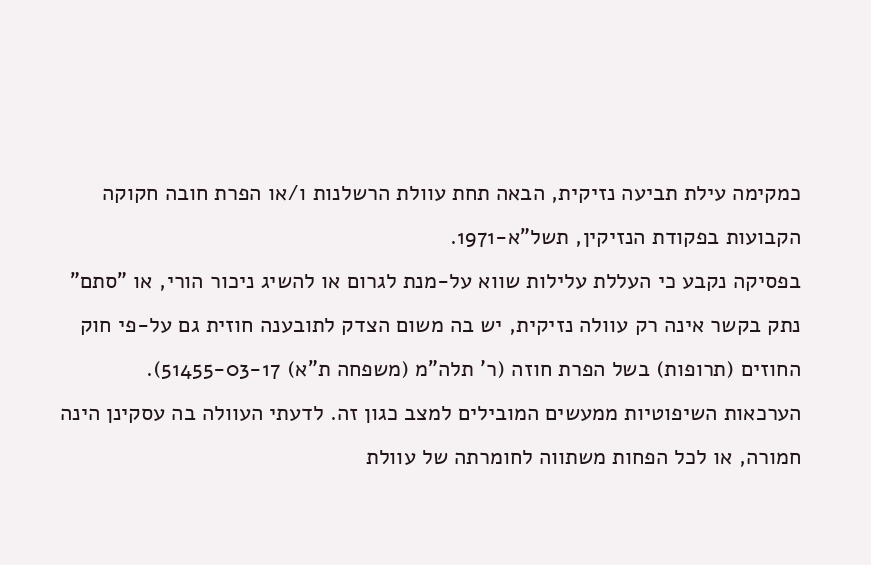כמקימה עילת תביעה נזיקית, הבאה תחת עוולת הרשלנות ו/או הפרת חובה חקוקה הקבועות בפקודת הנזיקין, תשל"א-1971.
בפסיקה נקבע כי העללת עלילות שווא על-מנת לגרום או להשיג ניכור הורי, או "סתם" נתק בקשר אינה רק עוולה נזיקית, יש בה משום הצדק לתובענה חוזית גם על-פי חוק החוזים (תרופות) בשל הפרת חוזה (ר' תלה"מ (משפחה ת"א) 51455-03-17).
הערכאות השיפוטיות ממעשים המובילים למצב כגון זה. לדעתי העוולה בה עסקינן הינה חמורה, או לכל הפחות משתווה לחומרתה של עוולת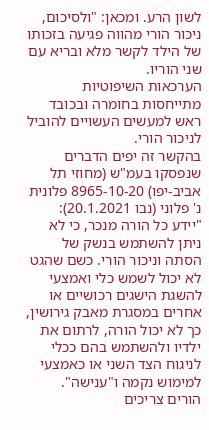לשון הרע. ומכאן: "ולסיכום, ניכור הורי מהווה פגיעה בזכותו של הילד לקשר מלא ובריא עם שני הוריו.
הערכאות השיפוטיות מתייחסות בחומרה ובכובד ראש למעשים העשויים להוביל לניכור הורי.
בהקשר זה יפים הדברים שנפסקו בעמ"ש (מחוזי תל אביב-יפו) 8965-10-20 פלונית נ' פלוני (נבו 20.1.2021): "יידע כל הורה מנכר, כי לא ניתן להשתמש בנשק של הסתה וניכור הורי. כשם שהגט לא יכול לשמש כלי ואמצעי להשגת הישגים רכושיים או אחרים במסגרת מאבק גירושין, כך לא יכול הורה, לרתום את ילדיו ולהשתמש בהם ככלי לניגוח הצד השני או כאמצעי למימוש נקמה ו"ענישה". הורים צריכים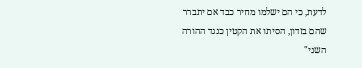לדעת, כי הם ישלמו מחיר כבד אם יתברר שהם בזדון, הסיתו את הקטין כנגד ההורה השני"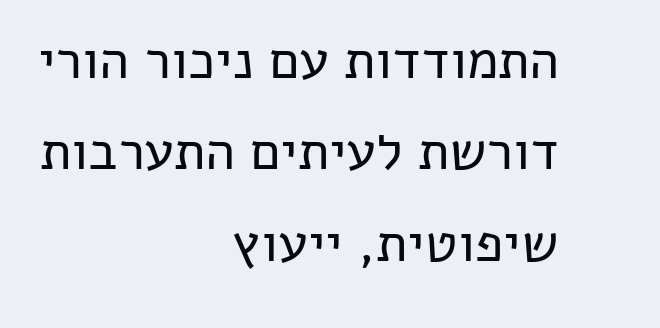התמודדות עם ניכור הורי דורשת לעיתים התערבות שיפוטית, ייעוץ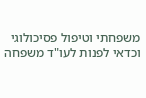משפחתי וטיפול פסיכולוגי וכדאי לפנות לעו"ד משפחה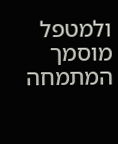ולמטפל מוסמך המתמחה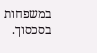במשפחות בסכסוך.